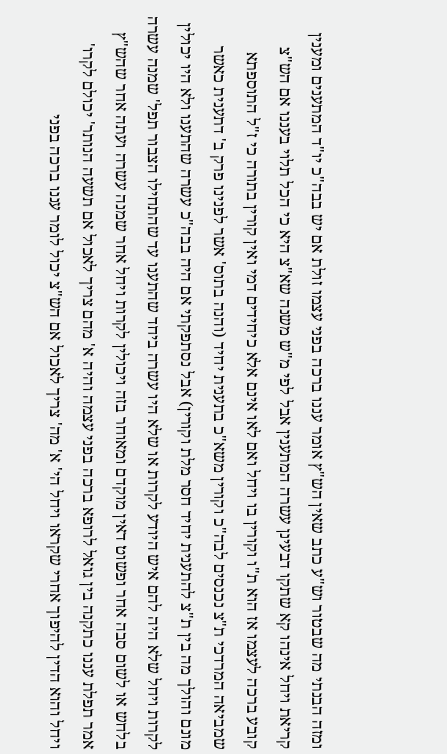ומזה הבנתי מה שבטור וש"ע כתב שאין הש"ץ אומר עננו ברכה בפני עצמו זולת אם יש בבה"כ יו"ד המתענים ומענין קריאת ויחל אינהו קא שתקו דבעינן עשרה המתענין אבל לפי מ"ש משנה שא"צ היא כי הכל תלוי בעננו אם הש"צ קובע ברכה לעצמו אז הוא ת"ו וקורין בו ויחל ואם לאו אינם אלא כיחידים דמי ואין קורין בתורה כי ז"ל התוספתא שמביאה המרדכי ת"צ נכנסים לבה"כ וקורין משא"כ בתענית יחיד (והנה בתוס' אשר לפנינו פרק ב' דתענית כאשר מונם והולך מה בין ת"צ להתענית יחיד חסר מלת וקורין) אבל נסתפקתי אם היה בבה"כ עשרה שהתענו ולא היו יכולין לקרות ויחל שלא היה להם איש היודע לקרות או שלא היו עשרה ביחד שהתענו עד שהתחילו הצבור תפל' שמנה עשרה בלחש או לשום סבה אחר ופשוט דאין מוקדם ומאוחר בזה ויכולין לקרות ויחל אחר שמנה עשרה ועתה אחר שהש"ץ אמר תפלת עננו כתקנה בין גואל לרופא ברכה בפני עצמה והיה א' מהם צריך לאכול אם תשעה הנותר' יכולם לקרו' ויחל והוא הדין להיפוך אחרי שקראו ויחל הי' א' מה' צריך לאכול אם הש"צ יכול לומר עננו ברכה בפני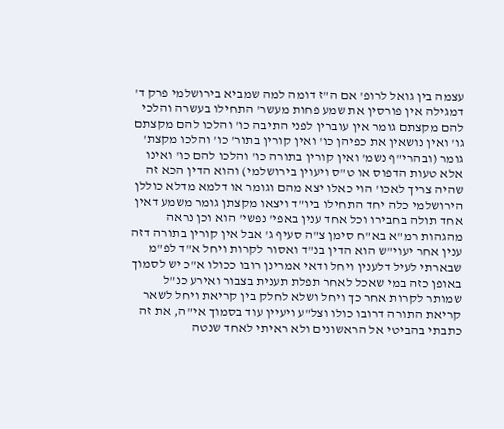עצמה בין גואל לרופ' אם ה"ז דומה למה שמביא בירושלמי פרק ד' דמגילה אין פורסין את שמע פחות מעשר' התחילו בעשרה והלכי להם מקצתם גומר אין עוברין לפני התיבה כו' והלכו להם מקצתם גו' ואין נושאין את כפיהן כו' ואין קורין בתור' כו' והלכו מקצת' גומר (ובהרי"ף נשמ' ואין קורין בתורה כו' והלכו להם כו' ואינו אלא טעות הדפוס או ט"ס ויעוין בירושלמי) והוא הדין הכא זה שהיה צריך לאכו' הוי כאלו יצא מהם וגומר או דלמא מדלא כוללן הירושלמי כלה יחד התחילו ביו"ד ויצאו מקצתן גומר משמע דאין אחד תולה בחבירו וכל אחד ענין באפי' נפשי' הוא וכן נראה מהגהות רמ"א בא"ח סימן צ"ה סעיף ג' אבל אין קורין בתורה דזה ענין אחר יעוי"ש הוא הדין בנ"ד ואסור לקרות ויחל א"ד לפ"מ שבארתי לעיל דלענין ויחל ודאי אמרינן רובו ככולו א"כ יש לסמוך באופן כזה במי שאכל לאחר תפלת תענית בצבור ואירע כנ"ל שמותר לקרות אחר כך ויחל ושלא לחלק בין קריאת ויחל לשאר קריאת התורה דרובו כולו וצל"ע ויעיין עוד בסמוך אי"ה, את זה כתבתי בהביטי אל הראשונים ולא ראיתי לאחד שנטה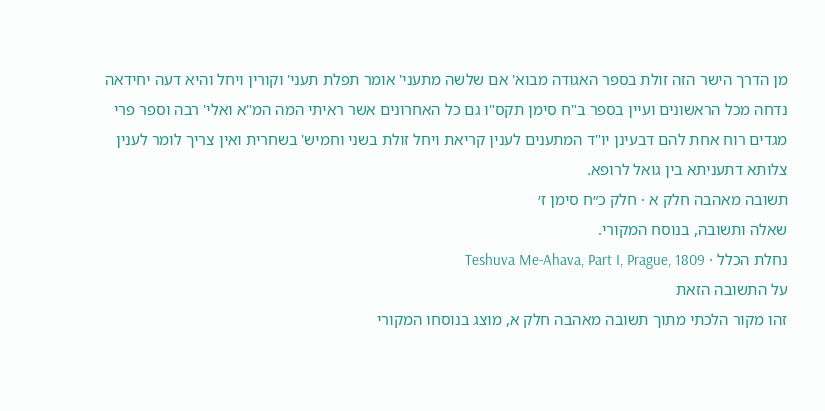מן הדרך הישר הזה זולת בספר האגודה מבוא' אם שלשה מתעני' אומר תפלת תעני' וקורין ויחל והיא דעה יחידאה נדחה מכל הראשונים ועיין בספר ב"ח סימן תקס"ו גם כל האחרונים אשר ראיתי המה המ"א ואלי' רבה וספר פרי מגדים רוח אחת להם דבעינן יו"ד המתענים לענין קריאת ויחל זולת בשני וחמיש' בשחרית ואין צריך לומר לענין צלותא דתעניתא בין גואל לרופא.
תשובה מאהבה חלק א · חלק כ״ח סימן ז׳
שאלה ותשובה, בנוסח המקורי.
נחלת הכלל · Teshuva Me-Ahava, Part I, Prague, 1809
על התשובה הזאת
זהו מקור הלכתי מתוך תשובה מאהבה חלק א, מוצג בנוסחו המקורי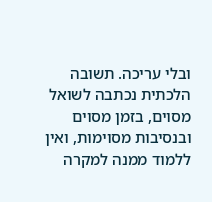ובלי עריכה. תשובה הלכתית נכתבה לשואל מסוים, בזמן מסוים ובנסיבות מסוימות, ואין ללמוד ממנה למקרה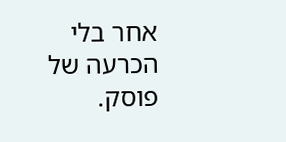אחר בלי הכרעה של פוסק.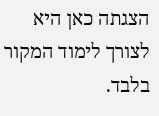הצגתה כאן היא לצורך לימוד המקור בלבד.